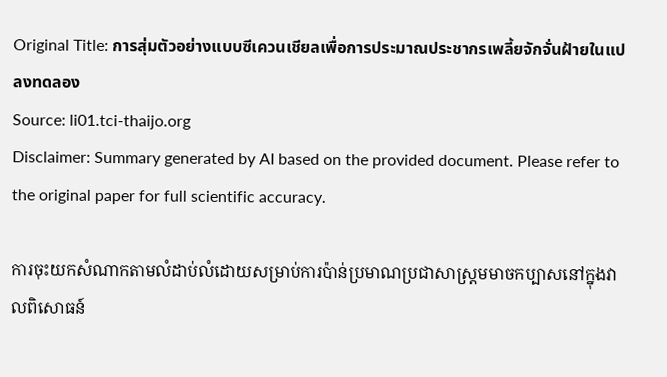Original Title: การสุ่มตัวอย่างแบบซีเควนเชียลเพื่อการประมาณประชากรเพลี้ยจักจั่นฝ้ายในแปลงทดลอง
Source: li01.tci-thaijo.org
Disclaimer: Summary generated by AI based on the provided document. Please refer to the original paper for full scientific accuracy.

ការចុះយកសំណាកតាមលំដាប់លំដោយសម្រាប់ការប៉ាន់ប្រមាណប្រជាសាស្ត្រមមាចកប្បាសនៅក្នុងវាលពិសោធន៍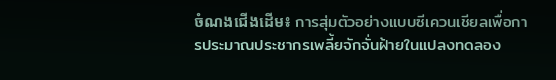ចំណងជើងដើម៖ การสุ่มตัวอย่างแบบซีเควนเชียลเพื่อการประมาณประชากรเพลี้ยจักจั่นฝ้ายในแปลงทดลอง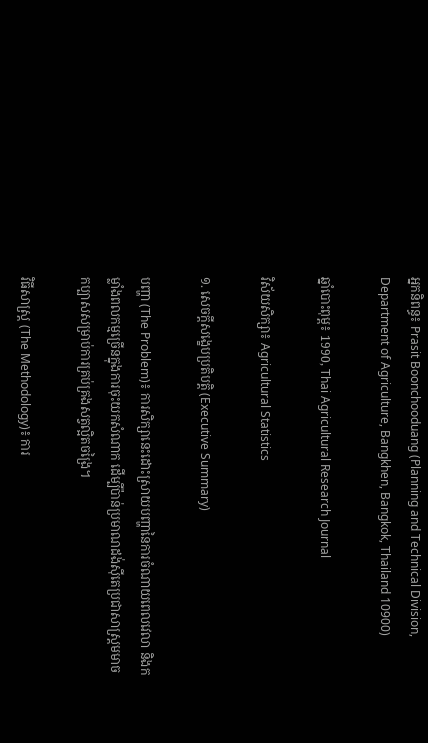អ្នកនិពន្ធ៖ Prasit Boonchooduang (Planning and Technical Division, Department of Agriculture, Bangkhen, Bangkok, Thailand 10900)

ឆ្នាំបោះពុម្ព៖ 1990, Thai Agricultural Research Journal

វិស័យសិក្សា៖ Agricultural Statistics

១. សេចក្តីសង្ខេបប្រតិបត្តិ (Executive Summary)

បញ្ហា (The Problem)៖ ការសិក្សានេះដោះស្រាយបញ្ហានៃការចំណាយពេលវេលា និងកម្លាំងពលកម្មច្រើនក្នុងការចុះយកសំណាក ដើម្បីប៉ាន់ប្រមាណដង់ស៊ីតេប្រជាសាស្ត្រមមាចកប្បាសសម្រាប់ការគ្រប់គ្រងសត្វល្អិតចង្រៃ។

វិធីសាស្ត្រ (The Methodology)៖ ការ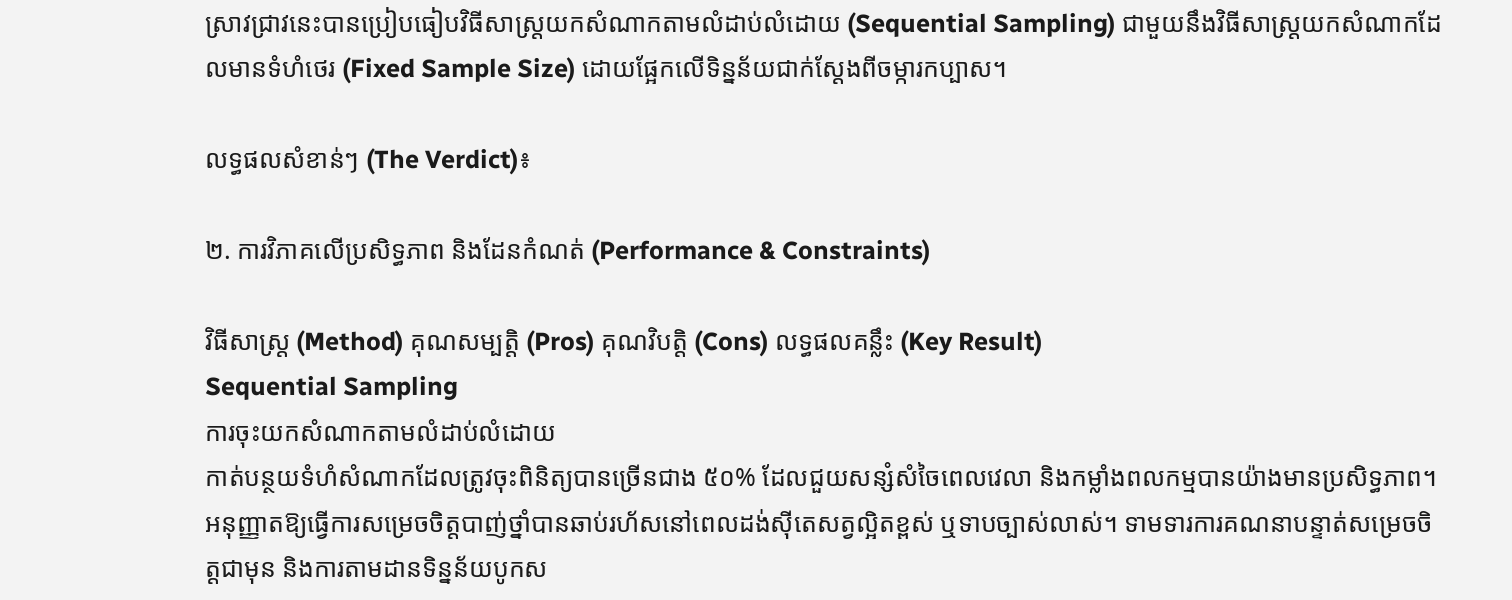ស្រាវជ្រាវនេះបានប្រៀបធៀបវិធីសាស្ត្រយកសំណាកតាមលំដាប់លំដោយ (Sequential Sampling) ជាមួយនឹងវិធីសាស្ត្រយកសំណាកដែលមានទំហំថេរ (Fixed Sample Size) ដោយផ្អែកលើទិន្នន័យជាក់ស្តែងពីចម្ការកប្បាស។

លទ្ធផលសំខាន់ៗ (The Verdict)៖

២. ការវិភាគលើប្រសិទ្ធភាព និងដែនកំណត់ (Performance & Constraints)

វិធីសាស្ត្រ (Method) គុណសម្បត្តិ (Pros) គុណវិបត្តិ (Cons) លទ្ធផលគន្លឹះ (Key Result)
Sequential Sampling
ការចុះយកសំណាកតាមលំដាប់លំដោយ
កាត់បន្ថយទំហំសំណាកដែលត្រូវចុះពិនិត្យបានច្រើនជាង ៥០% ដែលជួយសន្សំសំចៃពេលវេលា និងកម្លាំងពលកម្មបានយ៉ាងមានប្រសិទ្ធភាព។ អនុញ្ញាតឱ្យធ្វើការសម្រេចចិត្តបាញ់ថ្នាំបានឆាប់រហ័សនៅពេលដង់ស៊ីតេសត្វល្អិតខ្ពស់ ឬទាបច្បាស់លាស់។ ទាមទារការគណនាបន្ទាត់សម្រេចចិត្តជាមុន និងការតាមដានទិន្នន័យបូកស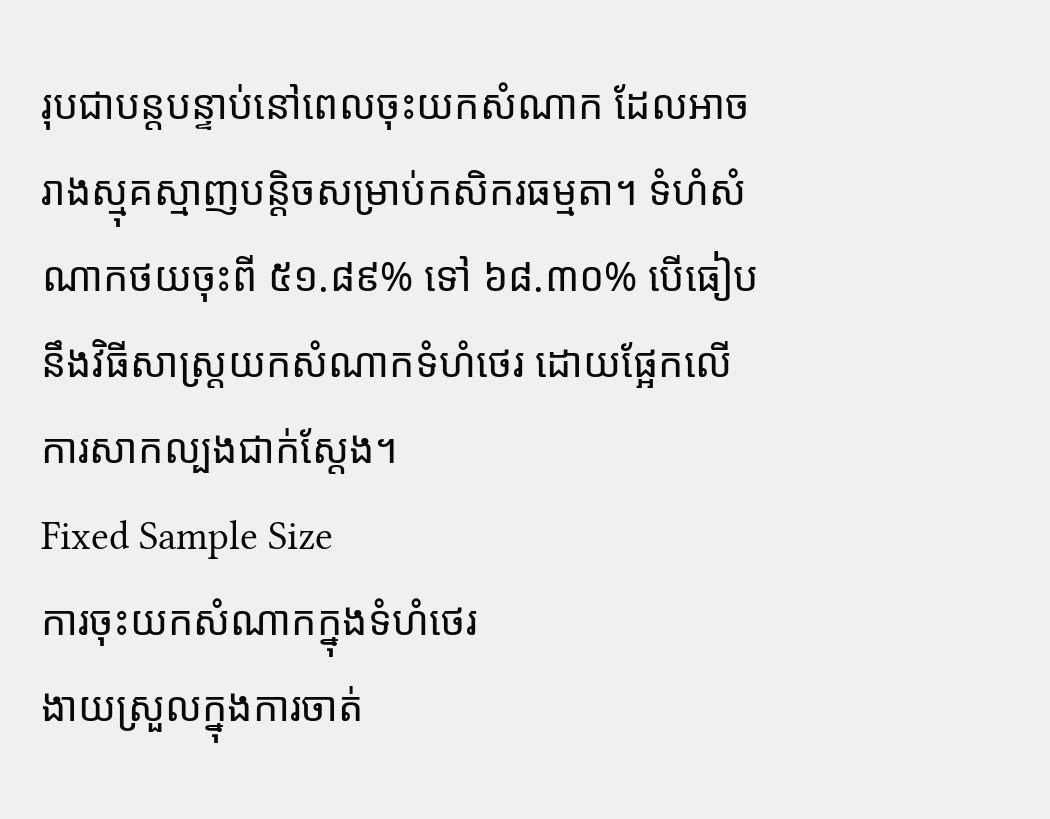រុបជាបន្តបន្ទាប់នៅពេលចុះយកសំណាក ដែលអាចរាងស្មុគស្មាញបន្តិចសម្រាប់កសិករធម្មតា។ ទំហំសំណាកថយចុះពី ៥១.៨៩% ទៅ ៦៨.៣០% បើធៀបនឹងវិធីសាស្ត្រយកសំណាកទំហំថេរ ដោយផ្អែកលើការសាកល្បងជាក់ស្តែង។
Fixed Sample Size
ការចុះយកសំណាកក្នុងទំហំថេរ
ងាយស្រួលក្នុងការចាត់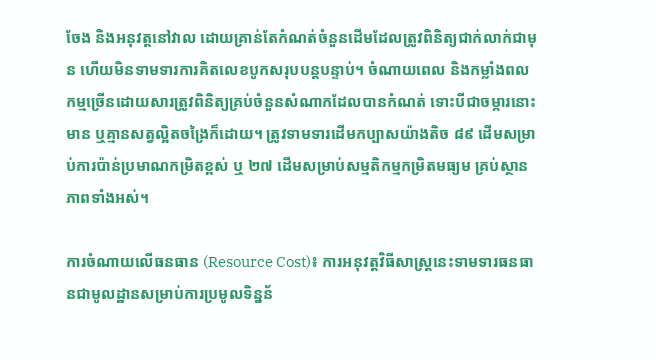ចែង និងអនុវត្តនៅវាល ដោយគ្រាន់តែកំណត់ចំនួនដើមដែលត្រូវពិនិត្យជាក់លាក់ជាមុន ហើយមិនទាមទារការគិតលេខបូកសរុបបន្តបន្ទាប់។ ចំណាយពេល និងកម្លាំងពលកម្មច្រើនដោយសារត្រូវពិនិត្យគ្រប់ចំនួនសំណាកដែលបានកំណត់ ទោះបីជាចម្ការនោះមាន ឬគ្មានសត្វល្អិតចង្រៃក៏ដោយ។ ត្រូវទាមទារដើមកប្បាសយ៉ាងតិច ៨៩ ដើមសម្រាប់ការប៉ាន់ប្រមាណកម្រិតខ្ពស់ ឬ ២៧ ដើមសម្រាប់សម្មតិកម្មកម្រិតមធ្យម គ្រប់ស្ថានភាពទាំងអស់។

ការចំណាយលើធនធាន (Resource Cost)៖ ការអនុវត្តវិធីសាស្ត្រនេះទាមទារធនធានជាមូលដ្ឋានសម្រាប់ការប្រមូលទិន្នន័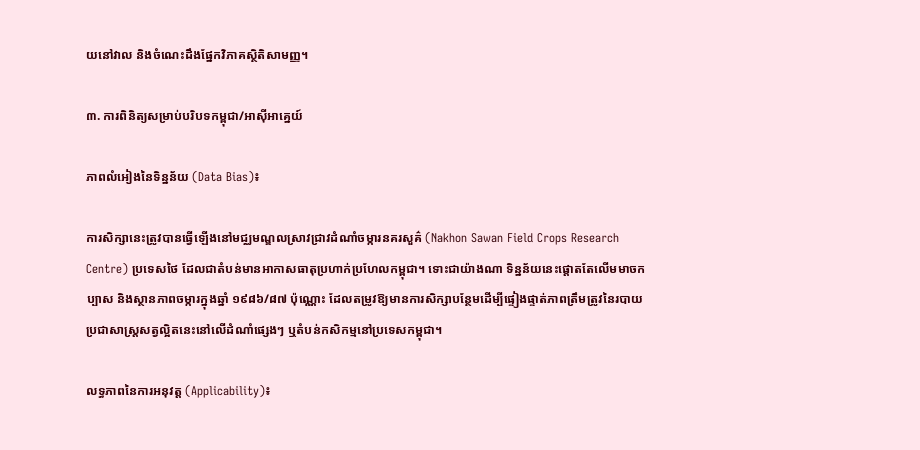យនៅវាល និងចំណេះដឹងផ្នែកវិភាគស្ថិតិសាមញ្ញ។

៣. ការពិនិត្យសម្រាប់បរិបទកម្ពុជា/អាស៊ីអាគ្នេយ៍

ភាពលំអៀងនៃទិន្នន័យ (Data Bias)៖

ការសិក្សានេះត្រូវបានធ្វើឡើងនៅមជ្ឈមណ្ឌលស្រាវជ្រាវដំណាំចម្ការនគរសួគ៌ (Nakhon Sawan Field Crops Research Centre) ប្រទេសថៃ ដែលជាតំបន់មានអាកាសធាតុប្រហាក់ប្រហែលកម្ពុជា។ ទោះជាយ៉ាងណា ទិន្នន័យនេះផ្តោតតែលើមមាចកប្បាស និងស្ថានភាពចម្ការក្នុងឆ្នាំ ១៩៨៦/៨៧ ប៉ុណ្ណោះ ដែលតម្រូវឱ្យមានការសិក្សាបន្ថែមដើម្បីផ្ទៀងផ្ទាត់ភាពត្រឹមត្រូវនៃរបាយប្រជាសាស្ត្រសត្វល្អិតនេះនៅលើដំណាំផ្សេងៗ ឬតំបន់កសិកម្មនៅប្រទេសកម្ពុជា។

លទ្ធភាពនៃការអនុវត្ត (Applicability)៖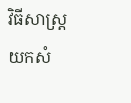វិធីសាស្ត្រយកសំ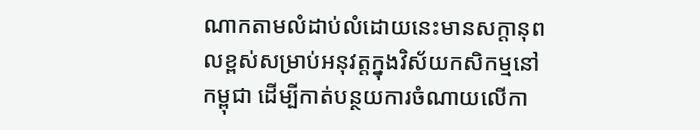ណាកតាមលំដាប់លំដោយនេះមានសក្តានុពលខ្ពស់សម្រាប់អនុវត្តក្នុងវិស័យកសិកម្មនៅកម្ពុជា ដើម្បីកាត់បន្ថយការចំណាយលើកា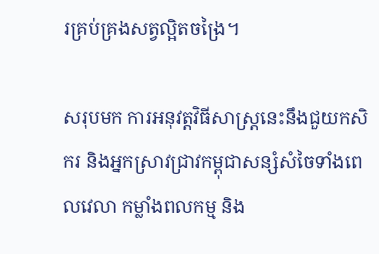រគ្រប់គ្រងសត្វល្អិតចង្រៃ។

សរុបមក ការអនុវត្តវិធីសាស្ត្រនេះនឹងជួយកសិករ និងអ្នកស្រាវជ្រាវកម្ពុជាសន្សំសំចៃទាំងពេលវេលា កម្លាំងពលកម្ម និង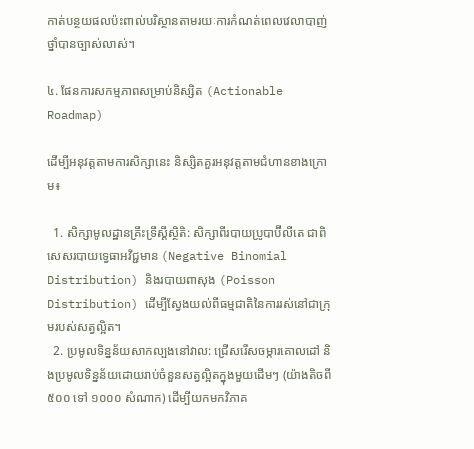កាត់បន្ថយផលប៉ះពាល់បរិស្ថានតាមរយៈការកំណត់ពេលវេលាបាញ់ថ្នាំបានច្បាស់លាស់។

៤. ផែនការសកម្មភាពសម្រាប់និស្សិត (Actionable Roadmap)

ដើម្បីអនុវត្តតាមការសិក្សានេះ និស្សិតគួរអនុវត្តតាមជំហានខាងក្រោម៖

  1. សិក្សាមូលដ្ឋានគ្រឹះទ្រឹស្តីស្ថិតិ: សិក្សាពីរបាយប្រូបាប៊ីលីតេ ជាពិសេសរបាយទ្វេធាអវិជ្ជមាន (Negative Binomial Distribution) និងរបាយពាសុង (Poisson Distribution) ដើម្បីស្វែងយល់ពីធម្មជាតិនៃការរស់នៅជាក្រុមរបស់សត្វល្អិត។
  2. ប្រមូលទិន្នន័យសាកល្បងនៅវាល: ជ្រើសរើសចម្ការគោលដៅ និងប្រមូលទិន្នន័យដោយរាប់ចំនួនសត្វល្អិតក្នុងមួយដើមៗ (យ៉ាងតិចពី ៥០០ ទៅ ១០០០ សំណាក) ដើម្បីយកមកវិភាគ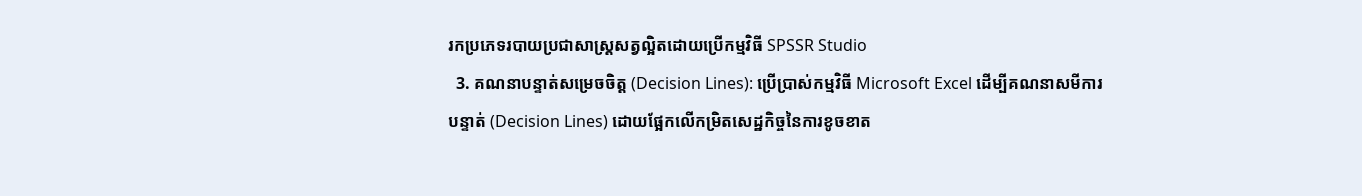រកប្រភេទរបាយប្រជាសាស្ត្រសត្វល្អិតដោយប្រើកម្មវិធី SPSSR Studio
  3. គណនាបន្ទាត់សម្រេចចិត្ត (Decision Lines): ប្រើប្រាស់កម្មវិធី Microsoft Excel ដើម្បីគណនាសមីការបន្ទាត់ (Decision Lines) ដោយផ្អែកលើកម្រិតសេដ្ឋកិច្ចនៃការខូចខាត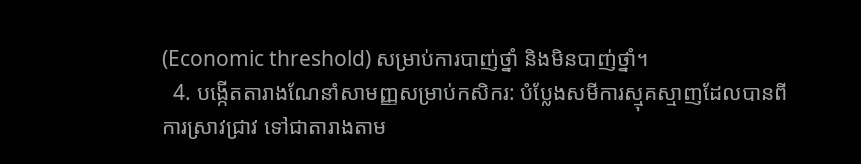(Economic threshold) សម្រាប់ការបាញ់ថ្នាំ និងមិនបាញ់ថ្នាំ។
  4. បង្កើតតារាងណែនាំសាមញ្ញសម្រាប់កសិករ: បំប្លែងសមីការស្មុគស្មាញដែលបានពីការស្រាវជ្រាវ ទៅជាតារាងតាម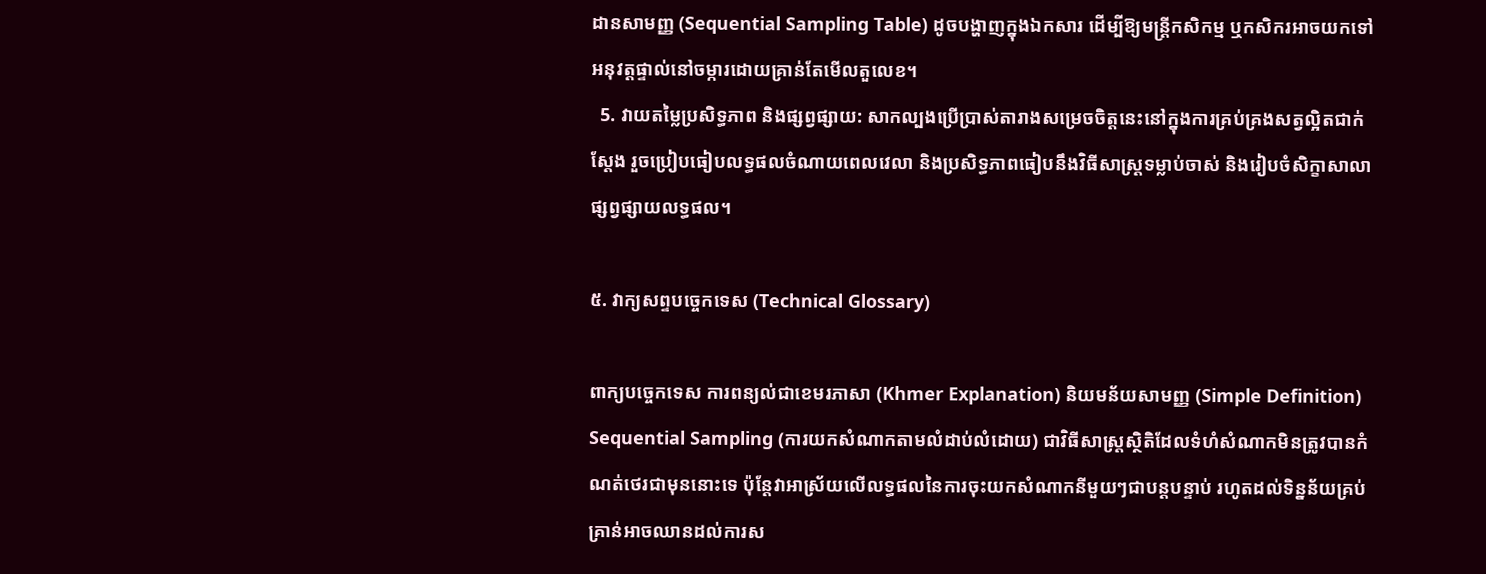ដានសាមញ្ញ (Sequential Sampling Table) ដូចបង្ហាញក្នុងឯកសារ ដើម្បីឱ្យមន្ត្រីកសិកម្ម ឬកសិករអាចយកទៅអនុវត្តផ្ទាល់នៅចម្ការដោយគ្រាន់តែមើលតួលេខ។
  5. វាយតម្លៃប្រសិទ្ធភាព និងផ្សព្វផ្សាយ: សាកល្បងប្រើប្រាស់តារាងសម្រេចចិត្តនេះនៅក្នុងការគ្រប់គ្រងសត្វល្អិតជាក់ស្តែង រួចប្រៀបធៀបលទ្ធផលចំណាយពេលវេលា និងប្រសិទ្ធភាពធៀបនឹងវិធីសាស្ត្រទម្លាប់ចាស់ និងរៀបចំសិក្ខាសាលាផ្សព្វផ្សាយលទ្ធផល។

៥. វាក្យសព្ទបច្ចេកទេស (Technical Glossary)

ពាក្យបច្ចេកទេស ការពន្យល់ជាខេមរភាសា (Khmer Explanation) និយមន័យសាមញ្ញ (Simple Definition)
Sequential Sampling (ការយកសំណាកតាមលំដាប់លំដោយ) ជាវិធីសាស្ត្រស្ថិតិដែលទំហំសំណាកមិនត្រូវបានកំណត់ថេរជាមុននោះទេ ប៉ុន្តែវាអាស្រ័យលើលទ្ធផលនៃការចុះយកសំណាកនីមួយៗជាបន្តបន្ទាប់ រហូតដល់ទិន្នន័យគ្រប់គ្រាន់អាចឈានដល់ការស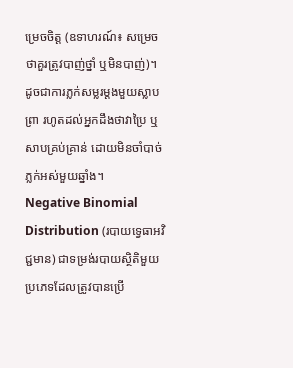ម្រេចចិត្ត (ឧទាហរណ៍៖ សម្រេចថាគួរត្រូវបាញ់ថ្នាំ ឬមិនបាញ់)។ ដូចជាការភ្លក់សម្លរម្តងមួយស្លាបព្រា រហូតដល់អ្នកដឹងថាវាប្រៃ ឬសាបគ្រប់គ្រាន់ ដោយមិនចាំបាច់ភ្លក់អស់មួយឆ្នាំង។
Negative Binomial Distribution (របាយទ្វេធាអវិជ្ជមាន) ជាទម្រង់របាយស្ថិតិមួយប្រភេទដែលត្រូវបានប្រើ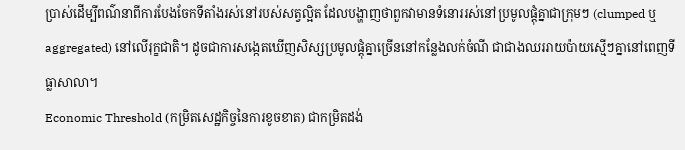ប្រាស់ដើម្បីពណ៌នាពីការបែងចែកទីតាំងរស់នៅរបស់សត្វល្អិត ដែលបង្ហាញថាពួកវាមានទំនោររស់នៅប្រមូលផ្តុំគ្នាជាក្រុមៗ (clumped ឬ aggregated) នៅលើរុក្ខជាតិ។ ដូចជាការសង្កេតឃើញសិស្សប្រមូលផ្តុំគ្នាច្រើននៅកន្លែងលក់ចំណី ជាជាងឈររាយប៉ាយស្មើៗគ្នានៅពេញទីធ្លាសាលា។
Economic Threshold (កម្រិតសេដ្ឋកិច្ចនៃការខូចខាត) ជាកម្រិតដង់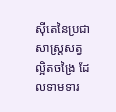ស៊ីតេនៃប្រជាសាស្ត្រសត្វល្អិតចង្រៃ ដែលទាមទារ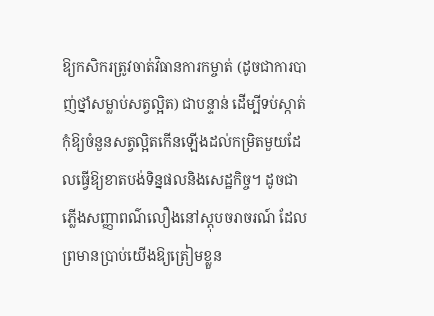ឱ្យកសិករត្រូវចាត់វិធានការកម្ចាត់ (ដូចជាការបាញ់ថ្នាំសម្លាប់សត្វល្អិត) ជាបន្ទាន់ ដើម្បីទប់ស្កាត់កុំឱ្យចំនួនសត្វល្អិតកើនឡើងដល់កម្រិតមួយដែលធ្វើឱ្យខាតបង់ទិន្នផលនិងសេដ្ឋកិច្ច។ ដូចជាភ្លើងសញ្ញាពណ៌លឿងនៅស្តុបចរាចរណ៍ ដែលព្រមានប្រាប់យើងឱ្យត្រៀមខ្លួន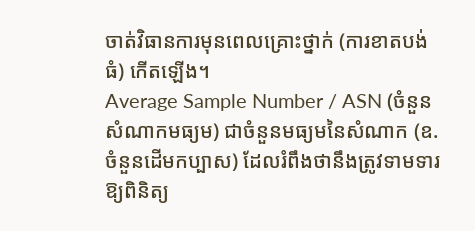ចាត់វិធានការមុនពេលគ្រោះថ្នាក់ (ការខាតបង់ធំ) កើតឡើង។
Average Sample Number / ASN (ចំនួនសំណាកមធ្យម) ជាចំនួនមធ្យមនៃសំណាក (ឧ. ចំនួនដើមកប្បាស) ដែលរំពឹងថានឹងត្រូវទាមទារឱ្យពិនិត្យ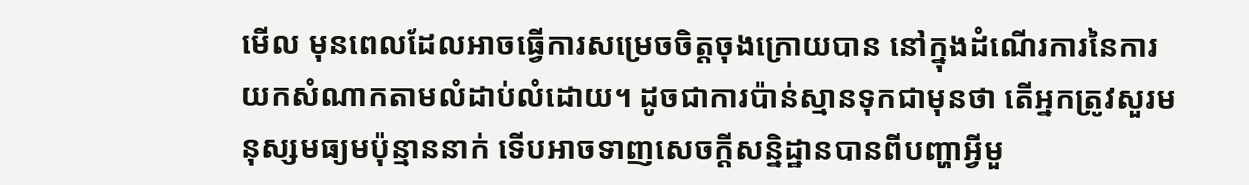មើល មុនពេលដែលអាចធ្វើការសម្រេចចិត្តចុងក្រោយបាន នៅក្នុងដំណើរការនៃការយកសំណាកតាមលំដាប់លំដោយ។ ដូចជាការប៉ាន់ស្មានទុកជាមុនថា តើអ្នកត្រូវសួរមនុស្សមធ្យមប៉ុន្មាននាក់ ទើបអាចទាញសេចក្តីសន្និដ្ឋានបានពីបញ្ហាអ្វីមួ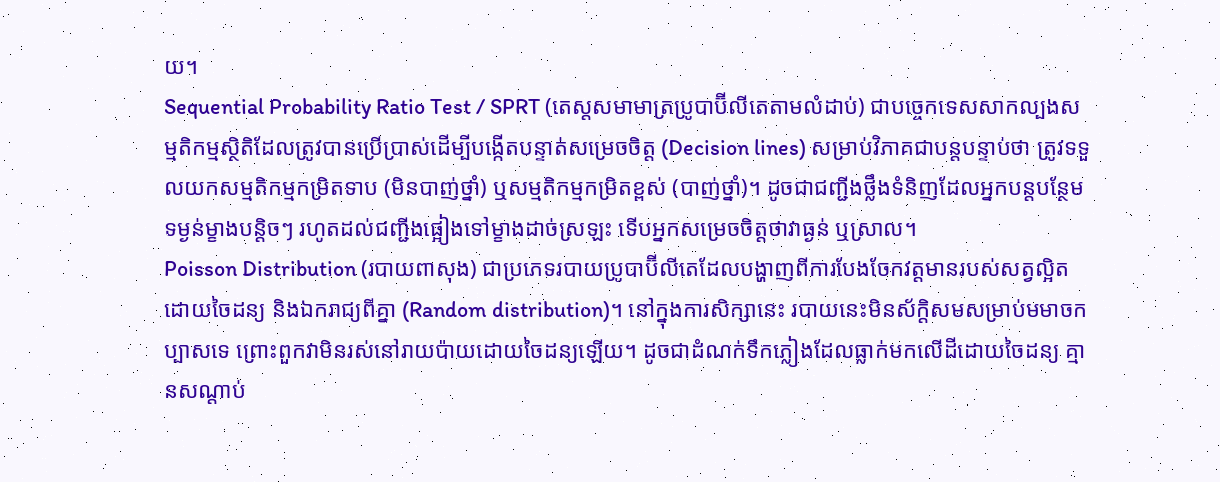យ។
Sequential Probability Ratio Test / SPRT (តេស្តសមាមាត្រប្រូបាប៊ីលីតេតាមលំដាប់) ជាបច្ចេកទេសសាកល្បងសម្មតិកម្មស្ថិតិដែលត្រូវបានប្រើប្រាស់ដើម្បីបង្កើតបន្ទាត់សម្រេចចិត្ត (Decision lines) សម្រាប់វិភាគជាបន្តបន្ទាប់ថា ត្រូវទទួលយកសម្មតិកម្មកម្រិតទាប (មិនបាញ់ថ្នាំ) ឬសម្មតិកម្មកម្រិតខ្ពស់ (បាញ់ថ្នាំ)។ ដូចជាជញ្ជីងថ្លឹងទំនិញដែលអ្នកបន្តបន្ថែមទម្ងន់ម្ខាងបន្តិចៗ រហូតដល់ជញ្ជីងផ្អៀងទៅម្ខាងដាច់ស្រឡះ ទើបអ្នកសម្រេចចិត្តថាវាធ្ងន់ ឬស្រាល។
Poisson Distribution (របាយពាសុង) ជាប្រភេទរបាយប្រូបាប៊ីលីតេដែលបង្ហាញពីការបែងចែកវត្តមានរបស់សត្វល្អិតដោយចៃដន្យ និងឯករាជ្យពីគ្នា (Random distribution)។ នៅក្នុងការសិក្សានេះ របាយនេះមិនស័ក្តិសមសម្រាប់មមាចកប្បាសទេ ព្រោះពួកវាមិនរស់នៅរាយប៉ាយដោយចៃដន្យឡើយ។ ដូចជាដំណក់ទឹកភ្លៀងដែលធ្លាក់មកលើដីដោយចៃដន្យ គ្មានសណ្តាប់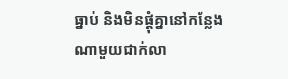ធ្នាប់ និងមិនផ្តុំគ្នានៅកន្លែងណាមួយជាក់លា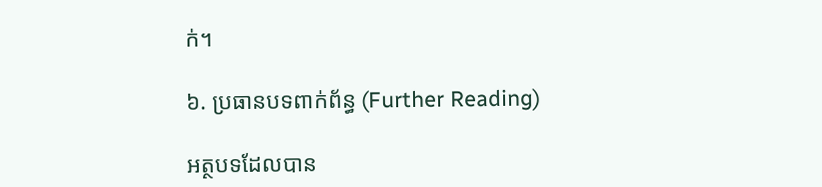ក់។

៦. ប្រធានបទពាក់ព័ន្ធ (Further Reading)

អត្ថបទដែលបាន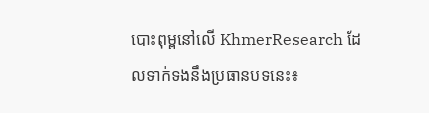បោះពុម្ពនៅលើ KhmerResearch ដែលទាក់ទងនឹងប្រធានបទនេះ៖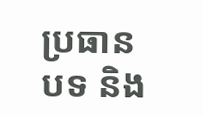ប្រធានបទ និង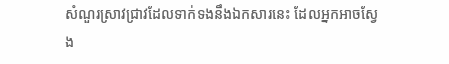សំណួរស្រាវជ្រាវដែលទាក់ទងនឹងឯកសារនេះ ដែលអ្នកអាចស្វែង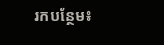រកបន្ថែម៖